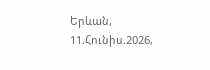Երևան, 11.Հունիս.2026,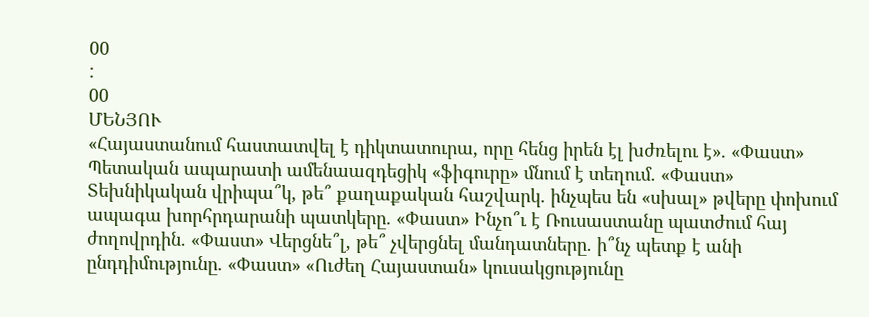00
:
00
ՄԵՆՅՈՒ
«Հայաստանում հաստատվել է դիկտատուրա, որը հենց իրեն էլ խժռելու է». «Փաստ» Պետական ապարատի ամենաազդեցիկ «ֆիգուրը» մնում է տեղում. «Փաստ» Տեխնիկական վրիպա՞կ, թե՞ քաղաքական հաշվարկ. ինչպես են «սխալ» թվերը փոխում ապագա խորհրդարանի պատկերը. «Փաստ» Ինչո՞ւ է Ռուսաստանը պատժում հայ ժողովրդին. «Փաստ» Վերցնե՞լ, թե՞ չվերցնել մանդատները. ի՞նչ պետք է անի ընդդիմությունը. «Փաստ» «Ուժեղ Հայաստան» կուսակցությունը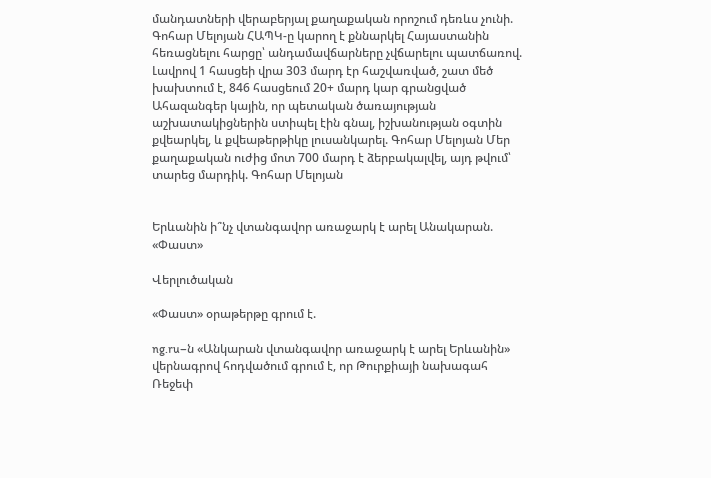մանդատների վերաբերյալ քաղաքական որոշում դեռևս չունի. Գոհար Մելոյան ՀԱՊԿ-ը կարող է քննարկել Հայաստանին հեռացնելու հարցը՝ անդամավճարները չվճարելու պատճառով. Լավրով 1 հասցեի վրա 303 մարդ էր հաշվառված, շատ մեծ խախտում է, 846 հասցեում 20+ մարդ կար գրանցված Ահազանգեր կային, որ պետական ծառայության աշխատակիցներին ստիպել էին գնալ, իշխանության օգտին քվեարկել, և քվեաթերթիկը լուսանկարել. Գոհար Մելոյան Մեր քաղաքական ուժից մոտ 700 մարդ է ձերբակալվել, այդ թվում՝ տարեց մարդիկ. Գոհար Մելոյան


Երևանին ի՞նչ վտանգավոր առաջարկ է արել Անակարան. «Փաստ»

Վերլուծական

«Փաստ» օրաթերթը գրում է.

ng.ru–ն «Անկարան վտանգավոր առաջարկ է արել Երևանին» վերնագրով հոդվածում գրում է, որ Թուրքիայի նախագահ Ռեջեփ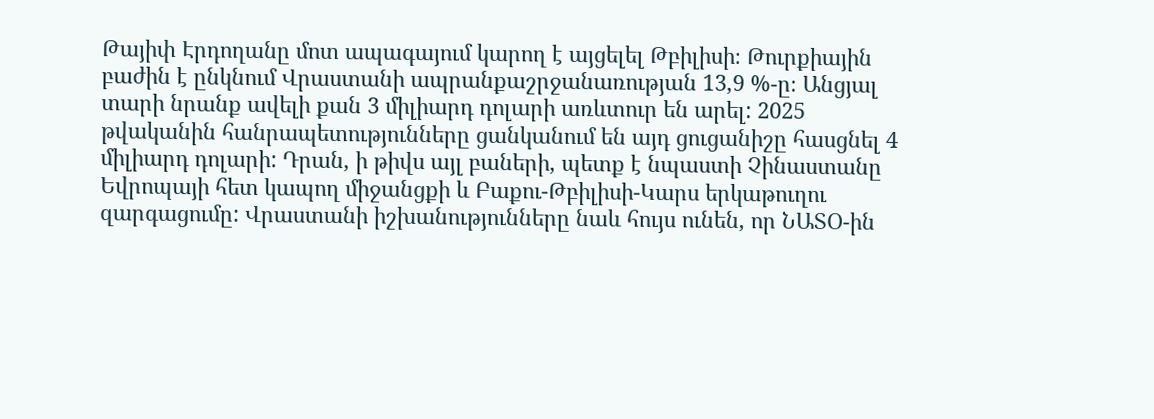Թայիփ Էրդողանը մոտ ապագայում կարող է այցելել Թբիլիսի։ Թուրքիային բաժին է ընկնում Վրաստանի ապրանքաշրջանառության 13,9 %-ը։ Անցյալ տարի նրանք ավելի քան 3 միլիարդ դոլարի առևտուր են արել: 2025 թվականին հանրապետությունները ցանկանում են այդ ցուցանիշը հասցնել 4 միլիարդ դոլարի: Դրան, ի թիվս այլ բաների, պետք է նպաստի Չինաստանը Եվրոպայի հետ կապող միջանցքի և Բաքու-Թբիլիսի-Կարս երկաթուղու զարգացումը: Վրաստանի իշխանությունները նաև հույս ունեն, որ ՆԱՏՕ-ին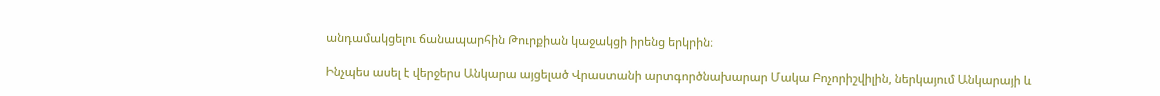անդամակցելու ճանապարհին Թուրքիան կաջակցի իրենց երկրին։

Ինչպես ասել է վերջերս Անկարա այցելած Վրաստանի արտգործնախարար Մակա Բոչորիշվիլին, ներկայում Անկարայի և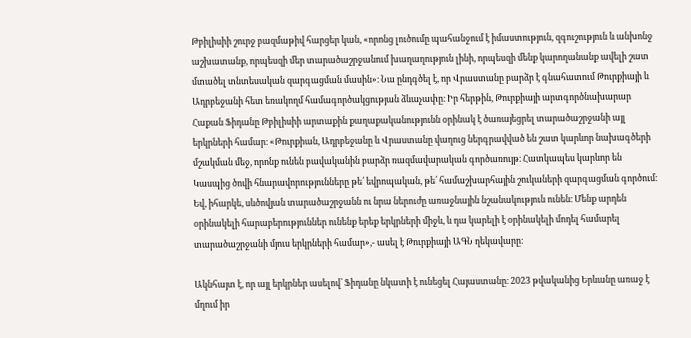Թբիլիսիի շուրջ բազմաթիվ հարցեր կան, «որոնց լուծումը պահանջում է իմաստություն, զգուշություն և անխոնջ աշխատանք, որպեսզի մեր տարածաշրջանում խաղաղություն լինի, որպեսզի մենք կարողանանք ավելի շատ մտածել տնտեսական զարգացման մասին»։ Նա ընդգծել է, որ Վրաստանը բարձր է գնահատում Թուրքիայի և Ադրբեջանի հետ եռակողմ համագործակցության ձևաչափը։ Իր հերթին, Թուրքիայի արտգործնախարար Հաքան Ֆիդանը Թբիլիսիի արտաքին քաղաքականությունն օրինակ է ծառայեցրել տարածաշրջանի այլ երկրների համար։ «Թուրքիան, Ադրբեջանը և Վրաստանը վաղուց ներգրավված են շատ կարևոր նախագծերի մշակման մեջ, որոնք ունեն բավականին բարձր ռազմավարական գործառույթ։ Հատկապես կարևոր են Կասպից ծովի հնարավորությունները թե՛ եվրոպական, թե՛ համաշխարհային շուկաների զարգացման գործում։ Եվ, իհարկե, սևծովյան տարածաշրջանն ու նրա ներուժը առաջնային նշանակություն ունեն։ Մենք արդեն օրինակելի հարաբերություններ ունենք երեք երկրների միջև, և դա կարելի է օրինակելի մոդել համարել տարածաշրջանի մյուս երկրների համար»,- ասել է Թուրքիայի ԱԳՆ ղեկավարը։

Ակնհայտ է, որ այլ երկրներ ասելով՝ Ֆիդանը նկատի է ունեցել Հայաստանը։ 2023 թվականից Երևանը առաջ է մղում իր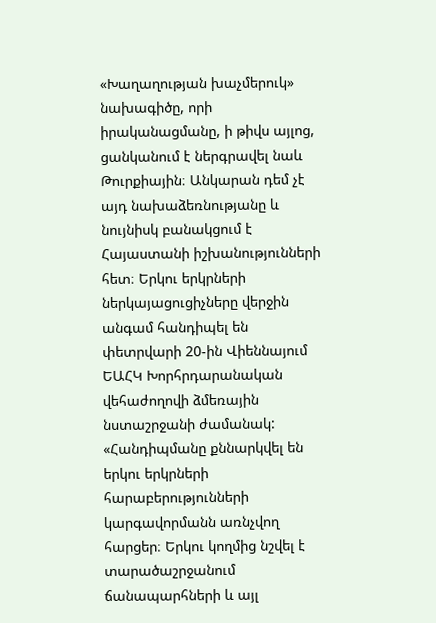«Խաղաղության խաչմերուկ» նախագիծը, որի իրականացմանը, ի թիվս այլոց, ցանկանում է ներգրավել նաև Թուրքիային։ Անկարան դեմ չէ այդ նախաձեռնությանը և նույնիսկ բանակցում է Հայաստանի իշխանությունների հետ։ Երկու երկրների ներկայացուցիչները վերջին անգամ հանդիպել են փետրվարի 20-ին Վիեննայում ԵԱՀԿ Խորհրդարանական վեհաժողովի ձմեռային նստաշրջանի ժամանակ: «Հանդիպմանը քննարկվել են երկու երկրների հարաբերությունների կարգավորմանն առնչվող հարցեր։ Երկու կողմից նշվել է տարածաշրջանում ճանապարհների և այլ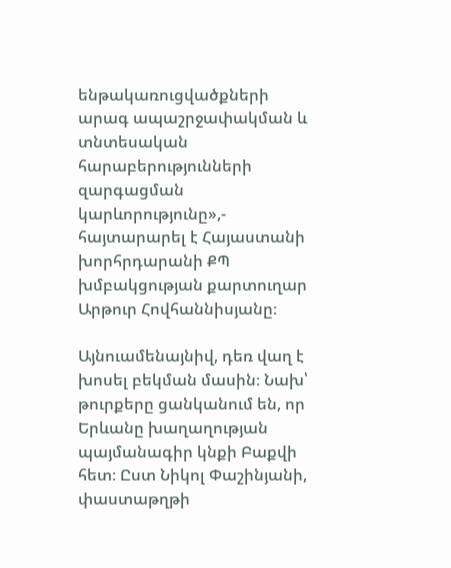ենթակառուցվածքների արագ ապաշրջափակման և տնտեսական հարաբերությունների զարգացման կարևորությունը»,- հայտարարել է Հայաստանի խորհրդարանի ՔՊ խմբակցության քարտուղար Արթուր Հովհաննիսյանը։

Այնուամենայնիվ, դեռ վաղ է խոսել բեկման մասին։ Նախ՝ թուրքերը ցանկանում են, որ Երևանը խաղաղության պայմանագիր կնքի Բաքվի հետ։ Ըստ Նիկոլ Փաշինյանի, փաստաթղթի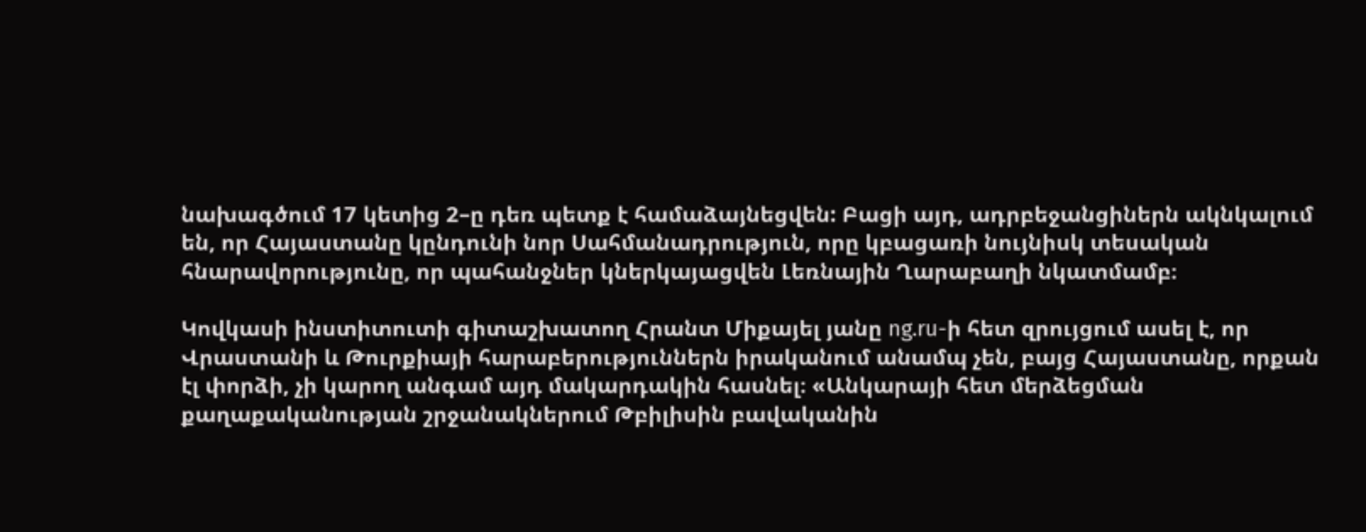նախագծում 17 կետից 2–ը դեռ պետք է համաձայնեցվեն: Բացի այդ, ադրբեջանցիներն ակնկալում են, որ Հայաստանը կընդունի նոր Սահմանադրություն, որը կբացառի նույնիսկ տեսական հնարավորությունը, որ պահանջներ կներկայացվեն Լեռնային Ղարաբաղի նկատմամբ։

Կովկասի ինստիտուտի գիտաշխատող Հրանտ Միքայել յանը ng.ru-ի հետ զրույցում ասել է, որ Վրաստանի և Թուրքիայի հարաբերություններն իրականում անամպ չեն, բայց Հայաստանը, որքան էլ փորձի, չի կարող անգամ այդ մակարդակին հասնել։ «Անկարայի հետ մերձեցման քաղաքականության շրջանակներում Թբիլիսին բավականին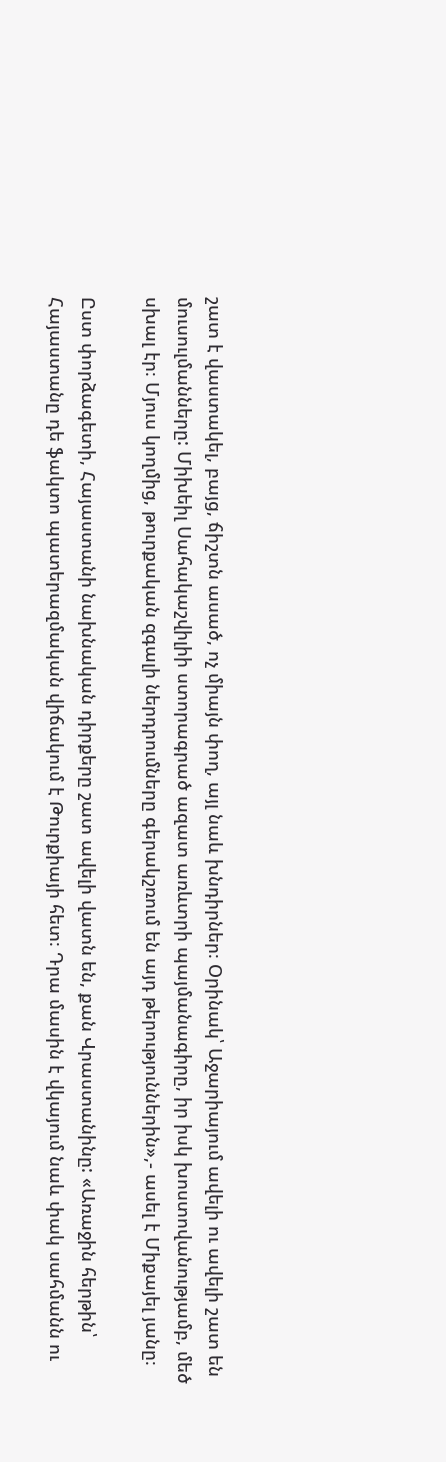շատ է վաստակել, բայց, ճիշտն ասած, ոչ միայն փող, այլ նաև խնդիրներ։ Օրինակ՝ Աջարիայում ավելի ու ավելի շատ են մուսուլմանները: Միխեիլ Սահակաշվիլիի ստորագրած ազատ առևտրի պայմանագիրը, իր իսկ խոստովանությամբ, մեծ սխալ էր։ Մյուս կողմից, թուրքական զգալի ներդրումները գերակշռում են այդ թերություններին»,- ասել է Միքայել յանը։

Ըստ փորձագետի, Հայաստանի նախնական դիրքերը շատ ավելի վատն են, քան Վրաստանինը: «Առաջին հերթին՝ Հայաստանը դե ֆակտո պատերազմական վիճակում է Թուրքիայի հետ։ Դրա մասին է վկայում նաև փակ սահմանն ու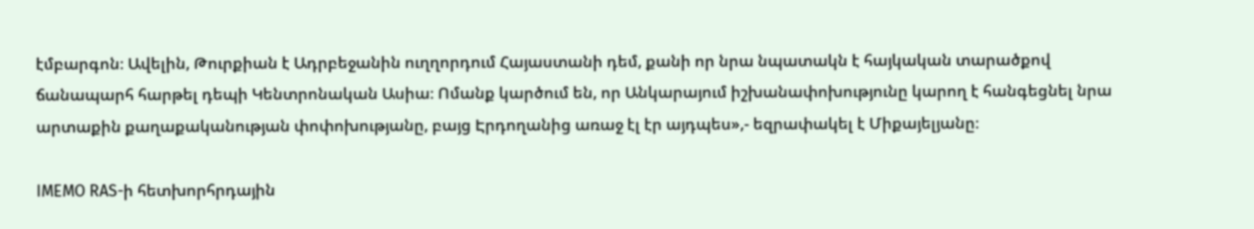էմբարգոն։ Ավելին, Թուրքիան է Ադրբեջանին ուղղորդում Հայաստանի դեմ, քանի որ նրա նպատակն է հայկական տարածքով ճանապարհ հարթել դեպի Կենտրոնական Ասիա։ Ոմանք կարծում են, որ Անկարայում իշխանափոխությունը կարող է հանգեցնել նրա արտաքին քաղաքականության փոփոխությանը, բայց Էրդողանից առաջ էլ էր այդպես»,- եզրափակել է Միքայելյանը։

IMEMO RAS-ի հետխորհրդային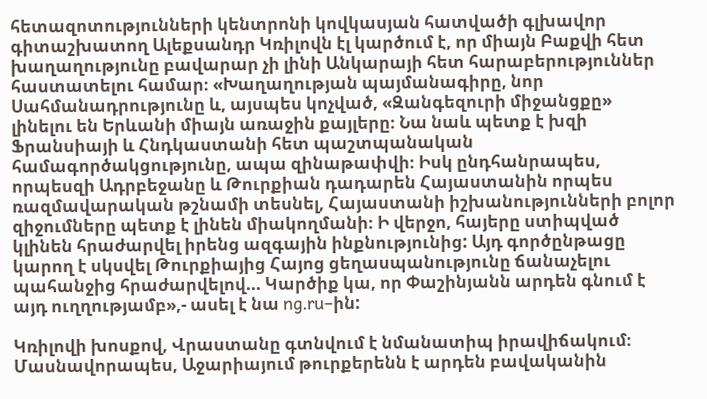հետազոտությունների կենտրոնի կովկասյան հատվածի գլխավոր գիտաշխատող Ալեքսանդր Կռիլովն էլ կարծում է, որ միայն Բաքվի հետ խաղաղությունը բավարար չի լինի Անկարայի հետ հարաբերություններ հաստատելու համար։ «Խաղաղության պայմանագիրը, նոր Սահմանադրությունը և, այսպես կոչված, «Զանգեզուրի միջանցքը» լինելու են Երևանի միայն առաջին քայլերը։ Նա նաև պետք է խզի Ֆրանսիայի և Հնդկաստանի հետ պաշտպանական համագործակցությունը, ապա զինաթափվի։ Իսկ ընդհանրապես, որպեսզի Ադրբեջանը և Թուրքիան դադարեն Հայաստանին որպես ռազմավարական թշնամի տեսնել, Հայաստանի իշխանությունների բոլոր զիջումները պետք է լինեն միակողմանի։ Ի վերջո, հայերը ստիպված կլինեն հրաժարվել իրենց ազգային ինքնությունից: Այդ գործընթացը կարող է սկսվել Թուրքիայից Հայոց ցեղասպանությունը ճանաչելու պահանջից հրաժարվելով... Կարծիք կա, որ Փաշինյանն արդեն գնում է այդ ուղղությամբ»,- ասել է նա ng.ru–ին:

Կռիլովի խոսքով, Վրաստանը գտնվում է նմանատիպ իրավիճակում։ Մասնավորապես, Աջարիայում թուրքերենն է արդեն բավականին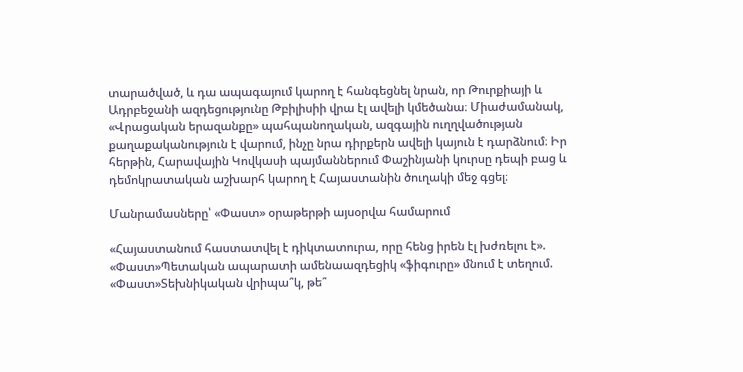տարածված, և դա ապագայում կարող է հանգեցնել նրան, որ Թուրքիայի և Ադրբեջանի ազդեցությունը Թբիլիսիի վրա էլ ավելի կմեծանա։ Միաժամանակ, «Վրացական երազանքը» պահպանողական, ազգային ուղղվածության քաղաքականություն է վարում, ինչը նրա դիրքերն ավելի կայուն է դարձնում։ Իր հերթին, Հարավային Կովկասի պայմաններում Փաշինյանի կուրսը դեպի բաց և դեմոկրատական աշխարհ կարող է Հայաստանին ծուղակի մեջ գցել։

Մանրամասները՝ «Փաստ» օրաթերթի այսօրվա համարում

«Հայաստանում հաստատվել է դիկտատուրա, որը հենց իրեն էլ խժռելու է». «Փաստ»Պետական ապարատի ամենաազդեցիկ «ֆիգուրը» մնում է տեղում. «Փաստ»Տեխնիկական վրիպա՞կ, թե՞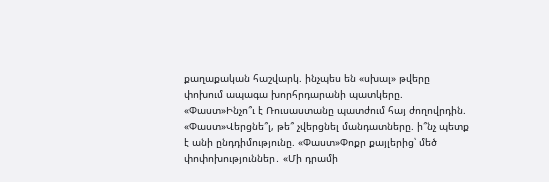քաղաքական հաշվարկ. ինչպես են «սխալ» թվերը փոխում ապագա խորհրդարանի պատկերը. «Փաստ»Ինչո՞ւ է Ռուսաստանը պատժում հայ ժողովրդին. «Փաստ»Վերցնե՞լ, թե՞ չվերցնել մանդատները. ի՞նչ պետք է անի ընդդիմությունը. «Փաստ»Փոքր քայլերից՝ մեծ փոփոխություններ․ «Մի դրամի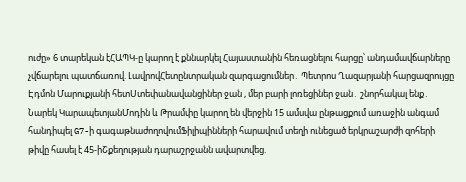ուժը» 6 տարեկան էՀԱՊԿ-ը կարող է քննարկել Հայաստանին հեռացնելու հարցը՝ անդամավճարները չվճարելու պատճառով. ԼավրովՀետընտրական զարգացումներ․ Պետրոս Ղազարյանի հարցազրույցը Էդմոն Մարուքյանի հետՍտեփանավանցիներ ջան , մեր բարի լոռեցիներ ջան․ շնորհակալ ենք․ Նարեկ ԿարապետյանՄոդին և Թրամփը կարող են վերջին 15 ամսվա ընթացքում առաջին անգամ հանդիպել G7-ի գագաթնաժողովումՖիլիպինների հարավում տեղի ունեցած երկրաշարժի զոհերի թիվը հասել է 45-իՇքեղության դարաշրջանն ավարտվեց.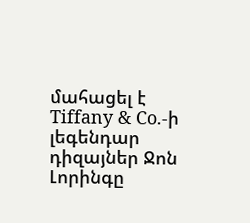մահացել է Tiffany & Co.-ի լեգենդար դիզայներ Ջոն Լորինգը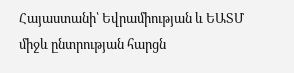Հայաստանի՝ Եվրամիության և ԵԱՏՄ միջև ընտրության հարցն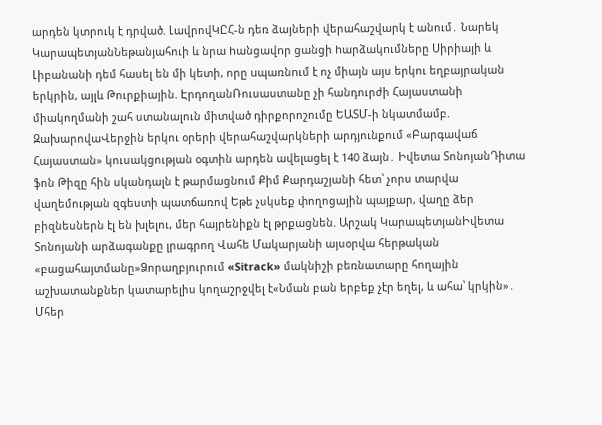արդեն կտրուկ է դրված. ԼավրովԿԸՀ-ն դեռ ձայների վերահաշվարկ է անում․ Նարեկ ԿարապետյանՆեթանյահուի և նրա hանցավnր ցանցի hարձակnւմները Սիրիայի և Լիբանանի դեմ հասել են մի կետի, որը uպառնnւմ է ոչ միայն այս երկու եղբայրական երկրին, այլև Թուրքիային. ԷրդողանՌուսաստանը չի հանդուրժի Հայաստանի միակողմանի շահ ստանալուն միտված դիրքորոշումը ԵԱՏՄ-ի նկատմամբ. ԶախարովաՎերջին երկու օրերի վերահաշվարկների արդյունքում «Բարգավաճ Հայաստան» կուսակցության օգտին արդեն ավելացել է 140 ձայն․ Իվետա ՏոնոյանԴիտա ֆոն Թիզը հին սկանդալն է թարմացնում Քիմ Քարդաշյանի հետ՝ չորս տարվա վաղեմության զգեստի պատճառով Եթե չսկսեք փողոցային պայքար, վաղը ձեր բիզնեսներն էլ են խլելու, մեր հայրենիքն էլ թրքացնեն. Արշակ ԿարապետյանԻվետա Տոնոյանի արձագանքը լրագրող Վահե Մակարյանի այսօրվա հերթական «բացահայտմանը»Ձորաղբյուրում «Sitrack» մակնիշի բեռնատարը հողային աշխատանքներ կատարելիս կողաշրջվել է«Նման բան երբեք չէր եղել, և ահա՝ կրկին»․ Մհեր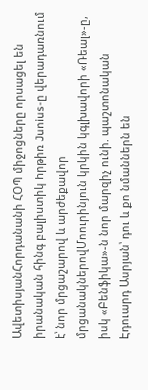ԱվետիսյանՀորդանանի ՀՕՊ միջոցները որuացել են իրանական հինգ բալիuտիկ hրթիռ Junius-ը վերադառնում է՝ նոր մրցաշարով և արժեքավոր մրցանակներովՄոուրինյուն կրկին կգլխավորի «Ռեալ»-ը, իսկ «Բենֆիկա»-ն նոր մարզիչ ունի. պաշտոնական Էդուարդ Ասրյան՝ դու և քո նմաններն են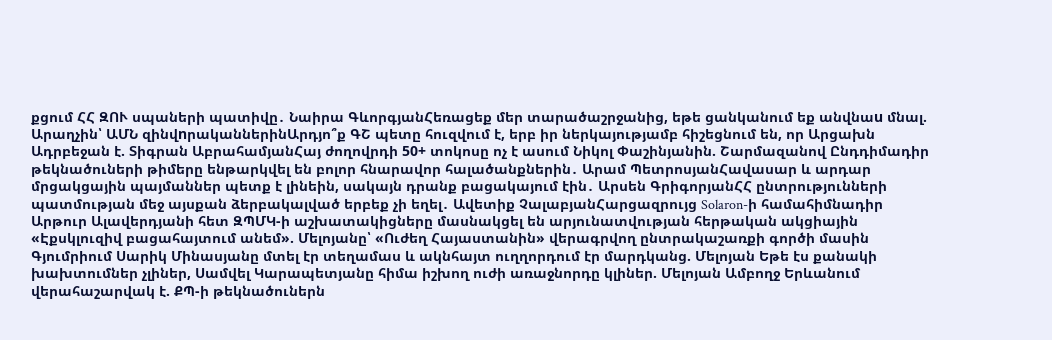քցում ՀՀ ԶՈՒ սպաների պատիվը․ Նաիրա ԳևորգյանՀեռացեք մեր տարածաշրջանից, եթե ցանկանում եք անվնաu մնալ. Արաղչին՝ ԱՄՆ զինվnրականներինԱրդյո՞ք ԳՇ պետը հուզվում է, երբ իր ներկայությամբ հիշեցնում են, որ Արցախն Ադրբեջան է. Տիգրան ԱբրահամյանՀայ ժողովրդի 50+ տոկոսը ոչ է ասում Նիկոլ Փաշինյանին. Շարմազանով Ընդդիմադիր թեկնածուների թիմերը ենթարկվել են բոլոր հնարավոր հալածանքներին․ Արամ ՊետրոսյանՀավասար և արդար մրցակցային պայմաններ պետք է լինեին, սակայն դրանք բացակայում էին․ Արսեն ԳրիգորյանՀՀ ընտրությունների պատմության մեջ այսքան ձերբակալված երբեք չի եղել․ Ավետիք ՉալաբյանՀարցազրույց Solaron-ի համահիմնադիր Արթուր Ալավերդյանի հետ ԶՊՄԿ-ի աշխատակիցները մասնակցել են արյունատվության հերթական ակցիային «Էքսկլուզիվ բացահայտում անեմ». Մելոյանը՝ «Ուժեղ Հայաստանին» վերագրվող ընտրակաշառքի գործի մասին Գյումրիում Սարիկ Մինասյանը մտել էր տեղամաս և ակնհայտ ուղղորդում էր մարդկանց. Մելոյան Եթե էս քանակի խախտումներ չլիներ, Սամվել Կարապետյանը հիմա իշխող ուժի առաջնորդը կլիներ. Մելոյան Ամբողջ Երևանում վերահաշարվակ է. ՔՊ-ի թեկնածուներն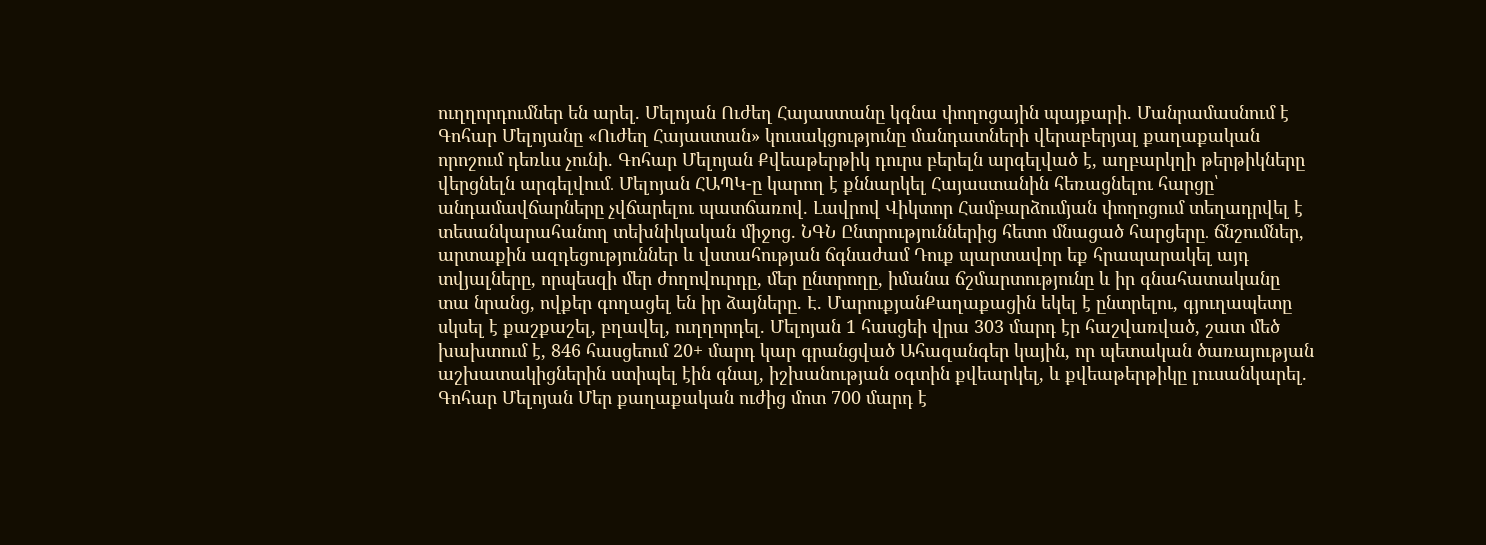ուղղորդումներ են արել. Մելոյան Ուժեղ Հայաստանը կգնա փողոցային պայքարի. Մանրամասնում է Գոհար Մելոյանը «Ուժեղ Հայաստան» կուսակցությունը մանդատների վերաբերյալ քաղաքական որոշում դեռևս չունի. Գոհար Մելոյան Քվեաթերթիկ դուրս բերելն արգելված է, աղբարկղի թերթիկները վերցնելն արգելվում․ Մելոյան ՀԱՊԿ-ը կարող է քննարկել Հայաստանին հեռացնելու հարցը՝ անդամավճարները չվճարելու պատճառով. Լավրով Վիկտոր Համբարձումյան փողոցում տեղադրվել է տեսանկարահանող տեխնիկական միջոց. ՆԳՆ Ընտրություններից հետո մնացած հարցերը․ ճնշումներ, արտաքին ազդեցություններ և վստահության ճգնաժամ Դուք պարտավոր եք հրապարակել այդ տվյալները, որպեսզի մեր ժողովուրդը, մեր ընտրողը, իմանա ճշմարտությունը և իր գնահատականը տա նրանց, ովքեր գողացել են իր ձայները. Է. ՄարուքյանՔաղաքացին եկել է ընտրելու, գյուղապետը սկսել է քաշքաշել, բղավել, ուղղորդել. Մելոյան 1 հասցեի վրա 303 մարդ էր հաշվառված, շատ մեծ խախտում է, 846 հասցեում 20+ մարդ կար գրանցված Ահազանգեր կային, որ պետական ծառայության աշխատակիցներին ստիպել էին գնալ, իշխանության օգտին քվեարկել, և քվեաթերթիկը լուսանկարել. Գոհար Մելոյան Մեր քաղաքական ուժից մոտ 700 մարդ է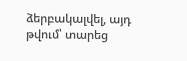ձերբակալվել, այդ թվում՝ տարեց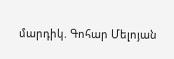մարդիկ. Գոհար Մելոյան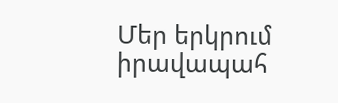Մեր երկրում իրավապահ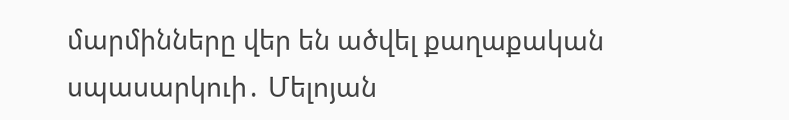մարմինները վեր են ածվել քաղաքական սպասարկուի․ Մելոյան